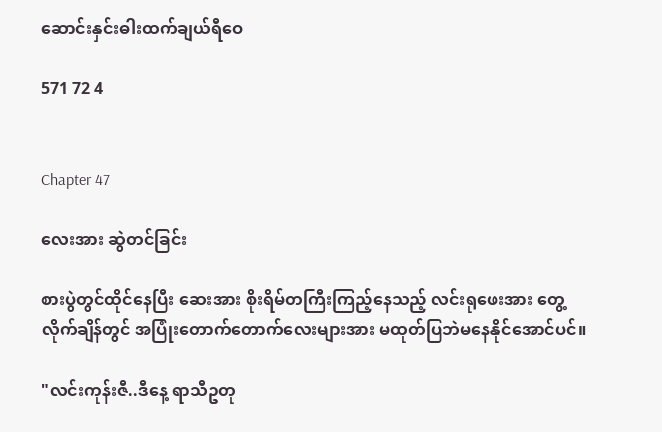ဆောင်းနှင်းဓါးထက်ချယ်ရီဝေ

571 72 4


Chapter 47

လေးအား ဆွဲတင်ခြင်း

စားပွဲတွင်ထိုင်နေပြီး ဆေးအား စိုးရိမ်တကြီးကြည့်နေသည့် လင်းရုဖေးအား တွေ့လိုက်ချိန်တွင် အပြုံးတောက်တောက်လေးများအား မထုတ်ပြဘဲမနေနိုင်အောင်ပင်။

"လင်းကုန်းဇီ..ဒီနေ့ ရာသီဥတု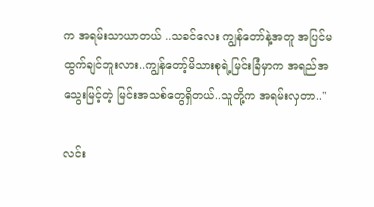က အရမ်းသာယာတယ် ..သခင်လေး ကျွန်တော်နဲ့အတူ အပြင်မထွက်ချင်ဘူးလား..ကျွန်တော့်မိသားစုရဲ့မြင်းခြံမှာက အရည်အသွေးမြင့်တဲ့ မြင်းအသစ်တွေရှိတယ်..သူတို့က အရမ်းလှတာ.."

လင်း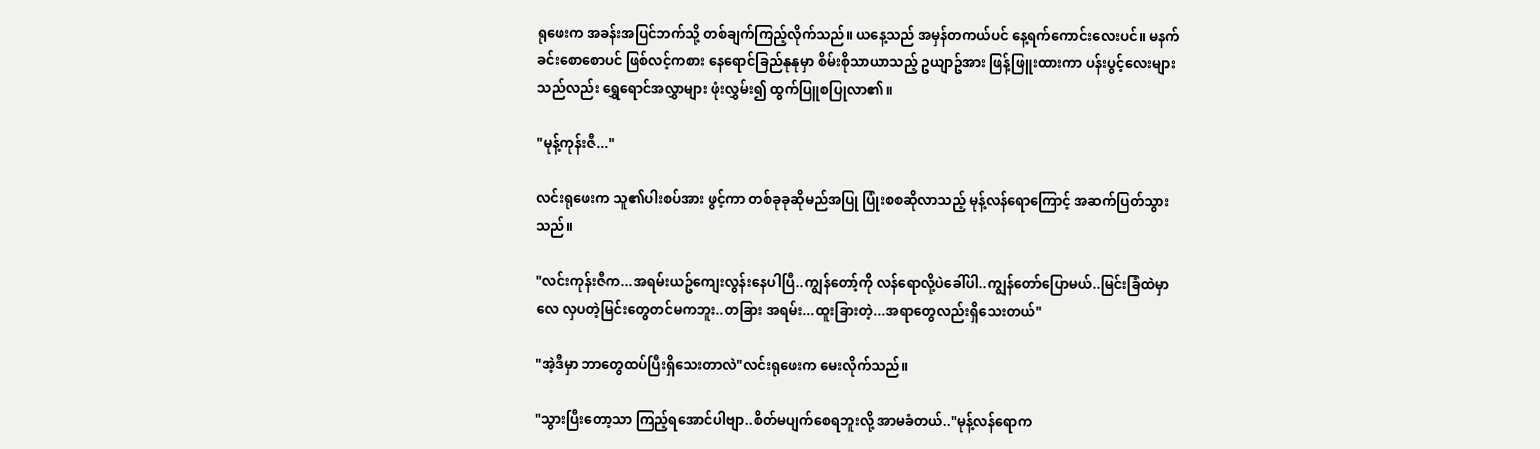ရုဖေးက အခန်းအပြင်ဘက်သို့ တစ်ချက်ကြည့်လိုက်သည်။ ယနေ့သည် အမှန်တကယ်ပင် နေ့ရက်ကောင်းလေးပင်။ မနက်ခင်းစောစောပင် ဖြစ်လင့်ကစား နေရောင်ခြည်နုနုမှာ စိမ်းစိုသာယာသည့် ဥယျာဥ်အား ဖြန့်ဖြူးထားကာ ပန်းပွင့်လေးများသည်လည်း ရွှေရောင်အလွှာများ ဖုံးလွှမ်း၍ ထွက်ပြူစပြုလာ၏။

"မုန့်ကုန်းဇီ..."

လင်းရုဖေးက သူ၏ပါးစပ်အား ဖွင့်ကာ တစ်ခုခုဆိုမည်အပြု ပြုံးစစဆိုလာသည့် မုန့်လန်ရောကြောင့် အဆက်ပြတ်သွားသည်။

"လင်းကုန်းဇီက...အရမ်းယဥ်ကျေးလွန်းနေပါပြီ..ကျွန်တော့်ကို လန်ရောလို့ပဲခေါ်ပါ..ကျွန်တော်ပြောမယ်..မြင်းခြံထဲမှာလေ လှပတဲ့မြင်းတွေတင်မကဘူး..တခြား အရမ်း...ထူးခြားတဲ့...အရာတွေလည်းရှိသေးတယ်"

"အဲ့ဒီမှာ ဘာတွေထပ်ပြီးရှိသေးတာလဲ"လင်းရုဖေးက မေးလိုက်သည်။

"သွားပြီးတော့သာ ကြည့်ရအောင်ပါဗျာ..စိတ်မပျက်စေရဘူးလို့ အာမခံတယ်.."မုန့်လန်ရောက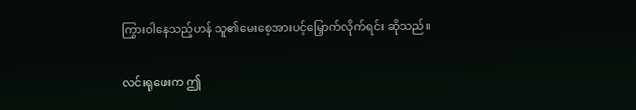ကြွား၀ါနေသည့်ဟန် သူ၏မေးစေ့အားပင့်မြှောက်လိုက်ရင်း ဆိုသည်။

လင်းရုဖေးက ဤ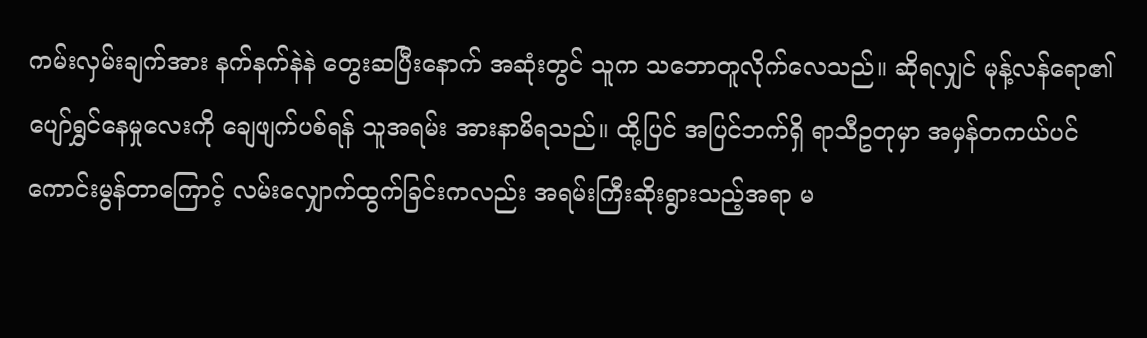ကမ်းလှမ်းချက်အား နက်နက်နဲနဲ တွေးဆပြီးနောက် အဆုံးတွင် သူက သဘောတူလိုက်လေသည်။ ဆိုရလျှင် မုန့်လန်ရော၏ပျော်ရွှင်နေမှုလေးကို ချေဖျက်ပစ်ရန် သူအရမ်း အားနာမိရသည်။ ထို့ပြင် အပြင်ဘက်ရှိ ရာသီဥတုမှာ အမှန်တကယ်ပင် ကောင်းမွန်တာကြောင့် လမ်းလျှောက်ထွက်ခြင်းကလည်း အရမ်းကြီးဆိုးရွားသည့်အရာ မ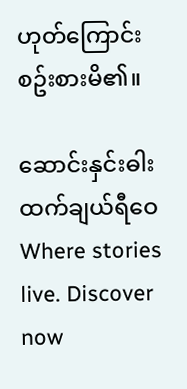ဟုတ်ကြောင်း စဥ်းစားမိ၏။

ဆောင်းနှင်းဓါးထက်ချယ်ရီဝေWhere stories live. Discover now